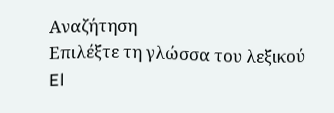Αναζήτηση
Επιλέξτε τη γλώσσα του λεξικού
El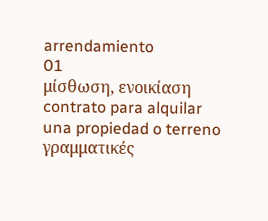arrendamiento
01
μίσθωση, ενοικίαση
contrato para alquilar una propiedad o terreno
γραμματικές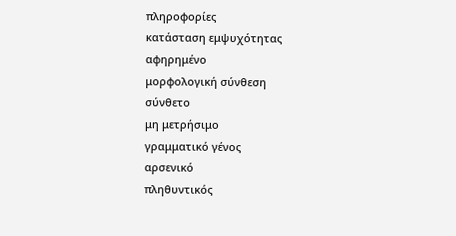πληροφορίες
κατάσταση εμψυχότητας
αφηρημένο
μορφολογική σύνθεση
σύνθετο
μη μετρήσιμο
γραμματικό γένος
αρσενικό
πληθυντικός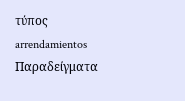τύπος
arrendamientos
Παραδείγματα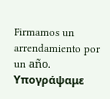Firmamos un arrendamiento por un año.
Υπογράψαμε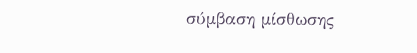σύμβαση μίσθωσης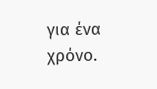για ένα χρόνο.